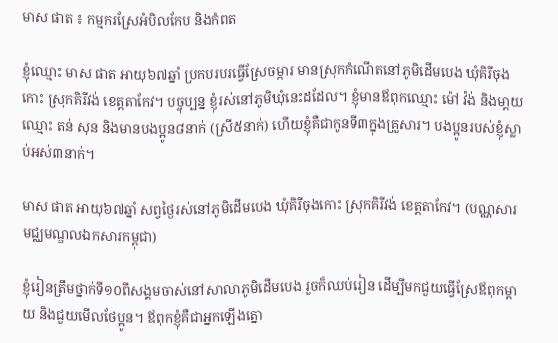មាស ផាត ៖ កម្មករស្រែអំបិលកែប និងកំពត

ខ្ញុំឈ្មោះ មាស ផាត អាយុ៦៧ឆ្នាំ ប្រកបរបរធ្វើស្រែចម្ការ មានស្រុកកំណើតនៅភូមិដើមបេង ឃុំគិរីចុងកោះ ស្រុកគិរីវង់ ខេត្តតាកែវ។ បច្ចុប្បន្ន ខ្ញុំរស់នៅភូមិឃុំនេះដដែល។ ខ្ញុំមានឪពុកឈ្មោះ ម៉ៅ វ៉ង់ និងមា្តយឈ្មោះ តន់ សុន និងមានបងប្អូន៨នាក់ (ស្រី៥នាក់) ហើយខ្ញុំគឺជាកូនទី៣ក្នុងគ្រួសារ។ បងប្អូនរបស់ខ្ញុំស្លាប់អស់៣នាក់។

មាស ផាត អាយុ៦៧ឆ្នាំ សព្វថ្ងៃរស់នៅភូមិដើមបេង ឃុំគិរីចុងកោះ ស្រុកគិរីវង់ ខេត្តតាកែវ។ (បណ្ណសារមជ្ឈមណ្ឌលឯកសារកម្ពុជា)

ខ្ញុំរៀនត្រឹមថ្នាក់ទី១០ពីសង្គមចាស់នៅសាលាភូមិដើមបេង រួចក៏ឈប់រៀន ដើម្បីមកជួយធ្វើស្រែឪពុកម្តាយ និងជួយមើលថែប្អូន។ ឪពុកខ្ញុំគឺជាអ្នកឡើងត្នោ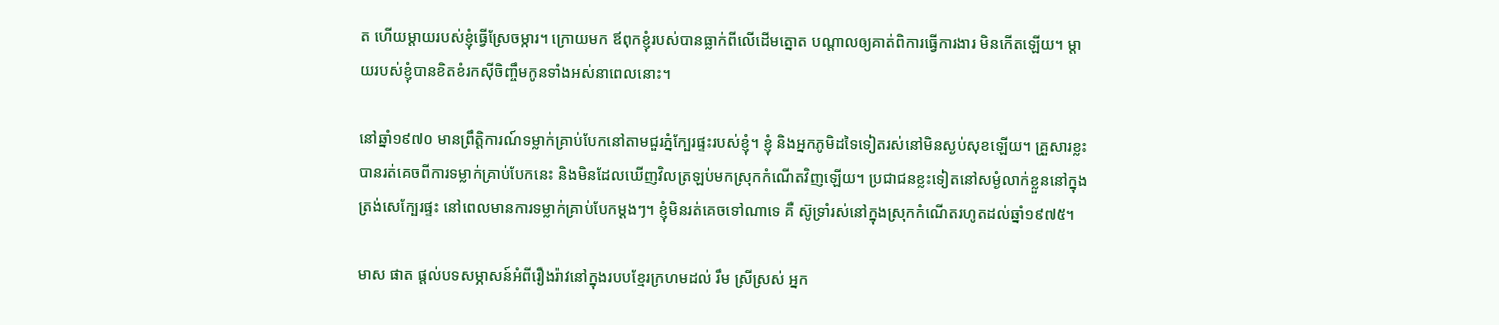ត ហើយម្ដាយរបស់ខ្ញុំធ្វើស្រែចម្ការ។ ក្រោយមក ឪពុកខ្ញុំរបស់បានធ្លាក់ពីលើដើមត្នោត បណ្តាលឲ្យគាត់ពិការធ្វើការងារ មិនកើតឡើយ។ ម្ដាយរបស់ខ្ញុំបានខិតខំរកស៊ីចិញ្ចឹមកូនទាំងអស់នាពេលនោះ។

នៅឆ្នាំ១៩៧០ មានព្រឹត្តិការណ៍ទម្លាក់គ្រាប់បែកនៅតាមជួរភ្នំក្បែរផ្ទះរបស់ខ្ញុំ។ ខ្ញុំ និងអ្នកភូមិដទៃទៀតរស់នៅមិនស្ងប់សុខឡើយ។ គ្រួសារខ្លះបានរត់គេចពីការទម្លាក់គ្រាប់បែកនេះ និងមិនដែលឃើញវិលត្រឡប់មកស្រុកកំណើតវិញឡើយ។ ប្រជាជនខ្លះទៀតនៅសម្ងំលាក់ខ្លួននៅក្នុងត្រង់សេក្បែរផ្ទះ នៅពេលមានការទម្លាក់គ្រាប់បែកម្តងៗ។ ខ្ញុំមិនរត់គេចទៅណាទេ គឺ ស៊ូទ្រាំរស់នៅក្នុងស្រុកកំណើតរហូតដល់ឆ្នាំ១៩៧៥។

មាស ផាត ផ្តល់បទសម្ភាសន៍អំពីរឿងរ៉ាវនៅក្នុងរបបខ្មែរក្រហមដល់ រឹម ស្រីស្រស់ អ្នក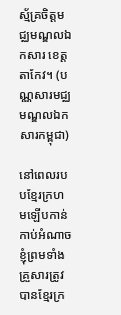ស្ម័គ្រចិត្តមជ្ឈមណ្ឌលឯកសារ ខេត្តតាកែវ។ (បណ្ណសារមជ្ឈមណ្ឌលឯកសារកម្ពុជា)

នៅពេលរបបខ្មែរក្រហមឡើបកាន់កាប់អំណាច ខ្ញុំព្រមទាំងគ្រួសារត្រូវបានខ្មែរក្រ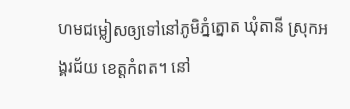ហមជម្លៀសឲ្យទៅនៅភូមិភ្នំត្នោត ឃុំតានី ស្រុកអង្គរជ័យ ខេត្តកំពត។ នៅ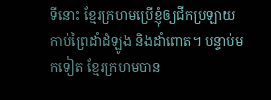ទីនោះ ខ្មែរក្រហមប្រើខ្ញុំឲ្យជីកប្រឡាយ កាប់ព្រៃដាំដំឡូង និងដាំពោត។ បន្ទាប់មកទៀត ខ្មែរក្រហមបាន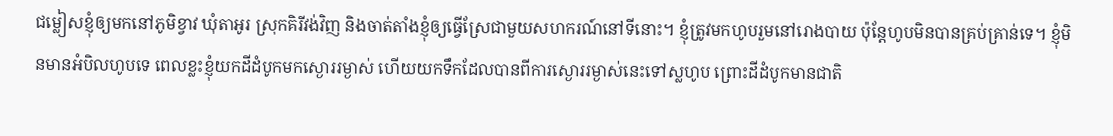ជម្លៀសខ្ញុំឲ្យមកនៅភូមិខ្វាវ ឃុំតាអូរ ស្រុកគិរីវង់វិញ និងចាត់តាំងខ្ញុំឲ្យធ្វើស្រែជាមួយសហករណ៍នៅទីនោះ។ ខ្ញុំត្រូវមកហូបរួមនៅរោងបាយ ប៉ុន្តែហូបមិនបានគ្រប់គ្រាន់ទេ។ ខ្ញុំមិនមានអំបិលហូបទេ ពេលខ្លះខ្ញុំយកដីដំបូកមកស្ងោររម្ងាស់ ហើយយកទឹកដែលបានពីការស្ងោររម្ងាស់នេះទៅស្លហូប ព្រោះដីដំបូកមានជាតិ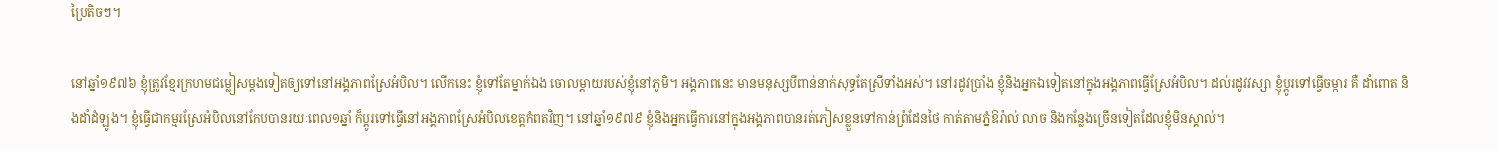ប្រៃតិចៗ។

នៅឆ្នាំ១៩៧៦ ខ្ញុំត្រូវខ្មែរក្រហមជម្លៀសម្តងទៀតឲ្យទៅនៅអង្គភាពស្រែអំបិល។ លើកនេះ ខ្ញុំទៅតែម្នាក់ឯង ចោលម្តាយរបស់ខ្ញុំនៅភូមិ។ អង្គភាពនេះ មានមនុស្សបីពាន់នាក់សុទ្ធតែស្រីទាំងអស់។ នៅរដូវប្រាំង ខ្ញុំនិងអ្នកឯទៀតនៅក្នុងអង្គភាពធ្វើស្រែអំបិល។ ដល់រដូវវស្សា ខ្ញុំប្តូរទៅធ្វើចម្ការ គឺ ដាំពោត និងដាំដំឡូង។ ខ្ញុំធ្វើជាកម្មរស្រែអំបិលនៅកែបបានរយៈពេល១ឆ្នាំ ក៏ប្តូរទៅធ្វើនៅអង្គភាពស្រែអំបិលខេត្តកំពតវិញ។ នៅឆ្នាំ១៩៧៩ ខ្ញុំនិងអ្នកធ្វើការនៅក្នុងអង្គភាពបានរត់ភៀសខ្លួនទៅកាន់ព្រំដែនថៃ កាត់តាមភ្នំឱរ៉ាល់ លាច និងកន្លែងច្រើនទៀតដែលខ្ញុំមិនស្គាល់។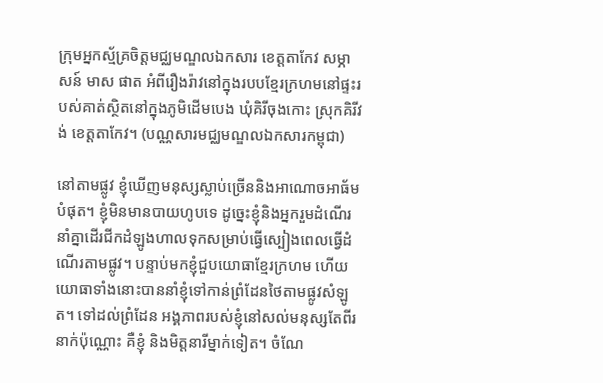ក្រុមអ្នកស្ម័គ្រចិត្តមជ្ឈមណ្ឌលឯកសារ ខេត្តតាកែវ សម្ភាសន៍ មាស ផាត អំពីរឿងរ៉ាវនៅក្នុងរបបខ្មែរក្រហមនៅផ្ទះរបស់គាត់ស្ថិតនៅក្នុងភូមិដើមបេង ឃុំគិរីចុងកោះ ស្រុកគិរីវង់ ខេត្តតាកែវ។ (បណ្ណសារមជ្ឈមណ្ឌលឯកសារកម្ពុជា)

នៅតាមផ្លូវ ខ្ញុំឃើញមនុស្សស្លាប់ច្រើននិងអាណោចអាធ័មបំផុត។ ខ្ញុំមិនមានបាយហូបទេ ដូច្នេះខ្ញុំនិងអ្នករួមដំណើរនាំគ្នាដើរជីកដំឡូងហាលទុកសម្រាប់ធ្វើស្បៀងពេលធ្វើដំណើរតាមផ្លូវ។ បន្ទាប់មកខ្ញុំជួបយោធាខ្មែរក្រហម ហើយយោធាទាំងនោះបាននាំខ្ញុំទៅកាន់ព្រំដែនថៃតាមផ្លូវសំឡូត។ ទៅដល់ព្រំដែន អង្គភាពរបស់ខ្ញុំនៅសល់មនុស្សតែពីរនាក់ប៉ុណ្ណោះ គឺខ្ញុំ និងមិត្តនារីម្នាក់ទៀត។ ចំណែ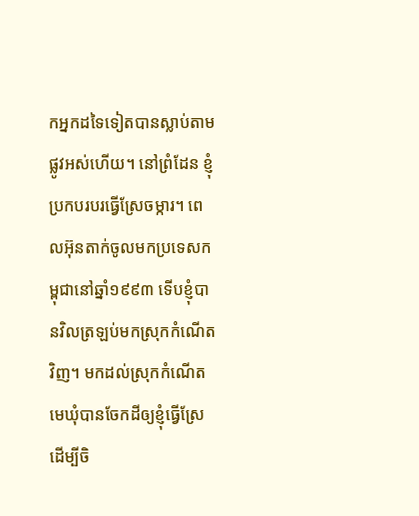កអ្នកដទៃទៀតបានស្លាប់តាមផ្លូវអស់ហើយ។ នៅព្រំដែន ខ្ញុំប្រកបរបរធ្វើស្រែចម្ការ។ ពេលអ៊ុនតាក់ចូលមកប្រទេសកម្ពុជានៅឆ្នាំ១៩៩៣ ទើបខ្ញុំបានវិលត្រឡប់មកស្រុកកំណើតវិញ។ មកដល់ស្រុកកំណើត មេឃុំបានចែកដីឲ្យខ្ញុំធ្វើស្រែដើម្បីចិ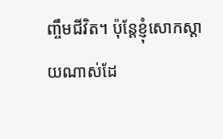ញ្ចឹមជីវិត។ ប៉ុន្តែខ្ញុំសោកស្តាយណាស់ដែ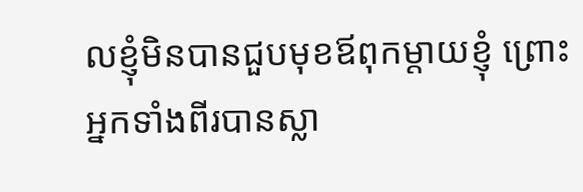លខ្ញុំមិនបានជួបមុខឪពុកម្តាយខ្ញុំ ព្រោះអ្នកទាំងពីរបានស្លា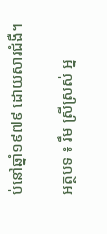ប់នៅឆ្នាំ១៩៧៩ ដោយសារជំងឺ។

អត្ថបទ ៖ រឹម ស្រីស្រស់ អ្ន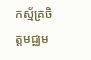កស្ម័គ្រចិត្តមជ្ឈម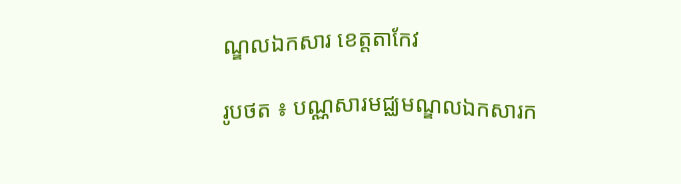ណ្ឌលឯកសារ ខេត្តតាកែវ

រូបថត ៖ បណ្ណសារមជ្ឈមណ្ឌលឯកសារក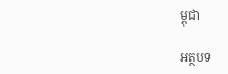ម្ពុជា

អត្ថបទ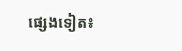ផ្សេងទៀត៖